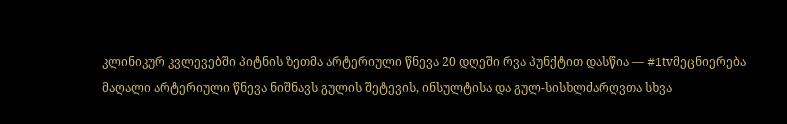კლინიკურ კვლევებში პიტნის ზეთმა არტერიული წნევა 20 დღეში რვა პუნქტით დასწია — #1tvმეცნიერება
მაღალი არტერიული წნევა ნიშნავს გულის შეტევის, ინსულტისა და გულ-სისხლძარღვთა სხვა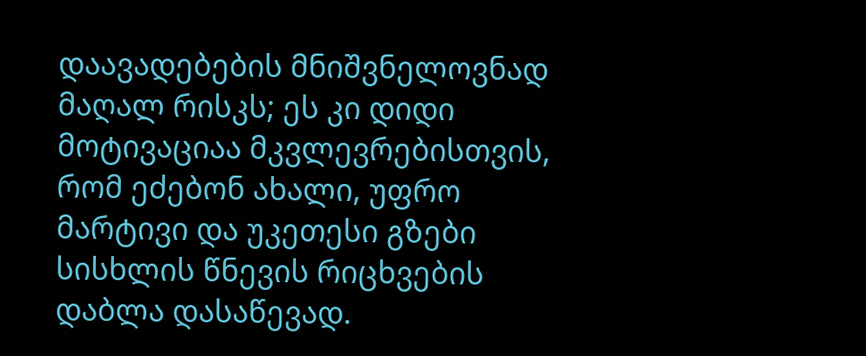დაავადებების მნიშვნელოვნად მაღალ რისკს; ეს კი დიდი მოტივაციაა მკვლევრებისთვის, რომ ეძებონ ახალი, უფრო მარტივი და უკეთესი გზები სისხლის წნევის რიცხვების დაბლა დასაწევად.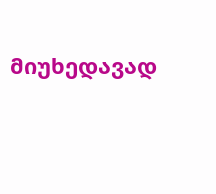მიუხედავად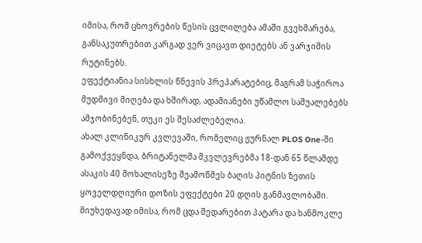იმისა, რომ ცხოვრების წესის ცვლილება ამაში გვეხმარება, განსაკუთრებით კარგად ვერ ვიცავთ დიეტებს ან ვარჯიშის რუტინებს.
ეფექტიანია სისხლის წნევის პრეპარატებიც, მაგრამ საჭიროა მუდმივი მიღება და ხშირად, ადამიანები უწამლო საშუალებებს ამჯობინებენ, თუკი ეს შესაძლებელია.
ახალ კლინიკურ კვლევაში, რომელიც ჟურნალ PLOS One-ში გამოქვეყნდა, ბრიტანელმა მკვლევრებმა 18-დან 65 წლამდე ასაკის 40 მოხალისეზე შეამოწმეს ბაღის პიტნის ზეთის ყოველდღიური დოზის ეფექტები 20 დღის განმავლობაში.
მიუხედავად იმისა, რომ ცდა შედარებით პატარა და ხანმოკლე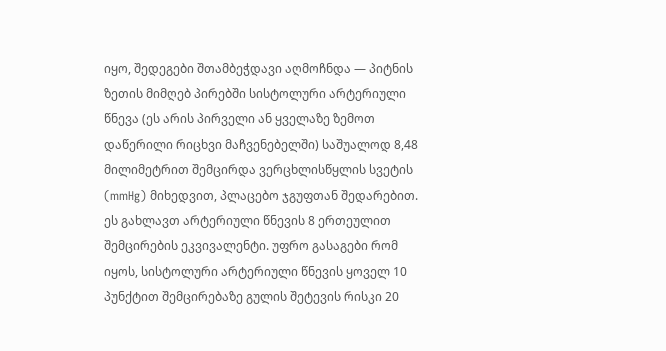იყო, შედეგები შთამბეჭდავი აღმოჩნდა — პიტნის ზეთის მიმღებ პირებში სისტოლური არტერიული წნევა (ეს არის პირველი ან ყველაზე ზემოთ დაწერილი რიცხვი მაჩვენებელში) საშუალოდ 8,48 მილიმეტრით შემცირდა ვერცხლისწყლის სვეტის (mmHg) მიხედვით, პლაცებო ჯგუფთან შედარებით.
ეს გახლავთ არტერიული წნევის 8 ერთეულით შემცირების ეკვივალენტი. უფრო გასაგები რომ იყოს, სისტოლური არტერიული წნევის ყოველ 10 პუნქტით შემცირებაზე გულის შეტევის რისკი 20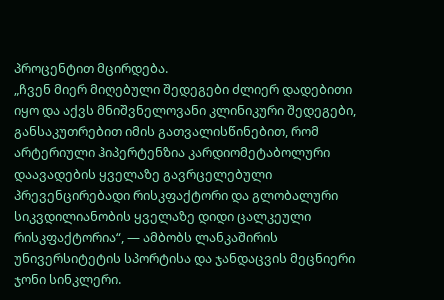პროცენტით მცირდება.
„ჩვენ მიერ მიღებული შედეგები ძლიერ დადებითი იყო და აქვს მნიშვნელოვანი კლინიკური შედეგები, განსაკუთრებით იმის გათვალისწინებით, რომ არტერიული ჰიპერტენზია კარდიომეტაბოლური დაავადების ყველაზე გავრცელებული პრევენცირებადი რისკფაქტორი და გლობალური სიკვდილიანობის ყველაზე დიდი ცალკეული რისკფაქტორია“, — ამბობს ლანკაშირის უნივერსიტეტის სპორტისა და ჯანდაცვის მეცნიერი ჯონი სინკლერი.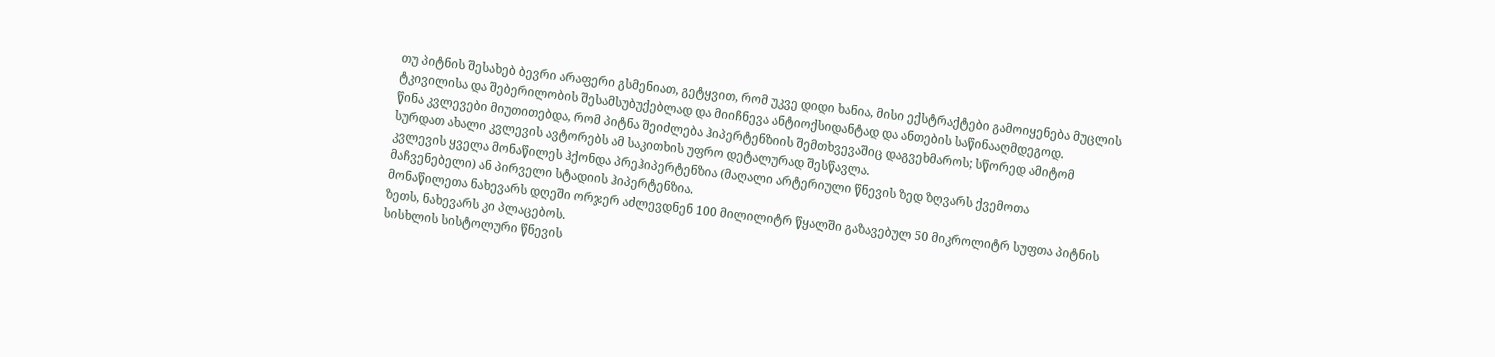თუ პიტნის შესახებ ბევრი არაფერი გსმენიათ, გეტყვით, რომ უკვე დიდი ხანია, მისი ექსტრაქტები გამოიყენება მუცლის ტკივილისა და შებერილობის შესამსუბუქებლად და მიიჩნევა ანტიოქსიდანტად და ანთების საწინააღმდეგოდ.
წინა კვლევები მიუთითებდა, რომ პიტნა შეიძლება ჰიპერტენზიის შემთხვევაშიც დაგვეხმაროს; სწორედ ამიტომ სურდათ ახალი კვლევის ავტორებს ამ საკითხის უფრო დეტალურად შესწავლა.
კვლევის ყველა მონაწილეს ჰქონდა პრეჰიპერტენზია (მაღალი არტერიული წნევის ზედ ზღვარს ქვემოთა მაჩვენებელი) ან პირველი სტადიის ჰიპერტენზია.
მონაწილეთა ნახევარს დღეში ორჯერ აძლევდნენ 100 მილილიტრ წყალში გაზავებულ 50 მიკროლიტრ სუფთა პიტნის ზეთს, ნახევარს კი პლაცებოს.
სისხლის სისტოლური წნევის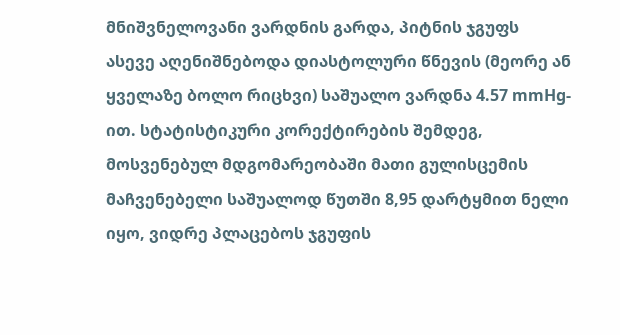მნიშვნელოვანი ვარდნის გარდა, პიტნის ჯგუფს ასევე აღენიშნებოდა დიასტოლური წნევის (მეორე ან ყველაზე ბოლო რიცხვი) საშუალო ვარდნა 4.57 mmHg-ით. სტატისტიკური კორექტირების შემდეგ, მოსვენებულ მდგომარეობაში მათი გულისცემის მაჩვენებელი საშუალოდ წუთში 8,95 დარტყმით ნელი იყო, ვიდრე პლაცებოს ჯგუფის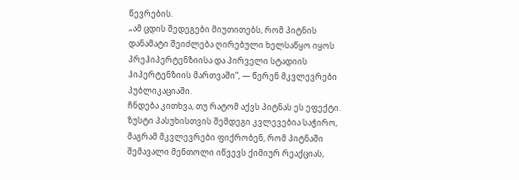წევრების.
„ამ ცდის შედეგები მიუთითებს, რომ პიტნის დანამატი შეიძლება ღირებული ხელსაწყო იყოს პრეჰიპერტენზიისა და პირველი სტადიის ჰიპერტენზიის მართვაში“, — წერენ მკვლევრები პუბლიკაციაში.
ჩნდება კითხვა, თუ რატომ აქვს პიტნას ეს ეფექტი. ზუსტი პასუხისთვის შემდეგი კვლევებია საჭირო, მაგრამ მკვლევრები ფიქრობენ, რომ პიტნაში შემავალი მენთოლი იწვევს ქიმიურ რეაქციას,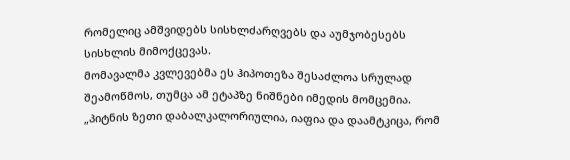რომელიც ამშვიდებს სისხლძარღვებს და აუმჯობესებს სისხლის მიმოქცევას.
მომავალმა კვლევებმა ეს ჰიპოთეზა შესაძლოა სრულად შეამოწმოს, თუმცა ამ ეტაპზე ნიშნები იმედის მომცემია.
„პიტნის ზეთი დაბალკალორიულია, იაფია და დაამტკიცა, რომ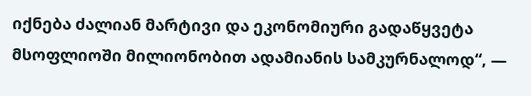იქნება ძალიან მარტივი და ეკონომიური გადაწყვეტა მსოფლიოში მილიონობით ადამიანის სამკურნალოდ“, —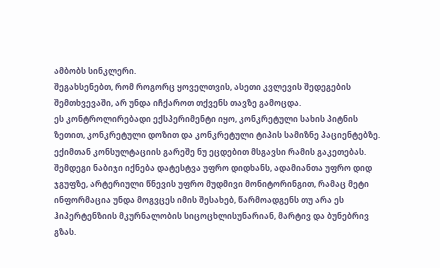ამბობს სინკლერი.
შეგახსენებთ, რომ როგორც ყოველთვის, ასეთი კვლევის შედეგების შემთხვევაში, არ უნდა იჩქაროთ თქვენს თავზე გამოცდა.
ეს კონტროლირებადი ექსპერიმენტი იყო, კონკრეტული სახის პიტნის ზეთით, კონკრეტული დოზით და კონკრეტული ტიპის სამიზნე პაციენტებზე. ექიმთან კონსულტაციის გარეშე ნუ ეცდებით მსგავსი რამის გაკეთებას.
შემდეგი ნაბიჯი იქნება დატესტვა უფრო დიდხანს, ადამიანთა უფრო დიდ ჯგუფზე, არტერიული წნევის უფრო მუდმივი მონიტორინგით, რამაც მეტი ინფორმაცია უნდა მოგვცეს იმის შესახებ, წარმოადგენს თუ არა ეს ჰიპერტენზიის მკურნალობის სიცოცხლისუნარიან, მარტივ და ბუნებრივ გზას.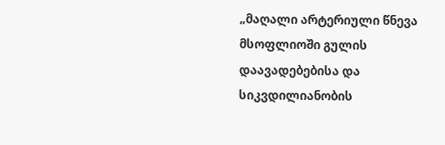„მაღალი არტერიული წნევა მსოფლიოში გულის დაავადებებისა და სიკვდილიანობის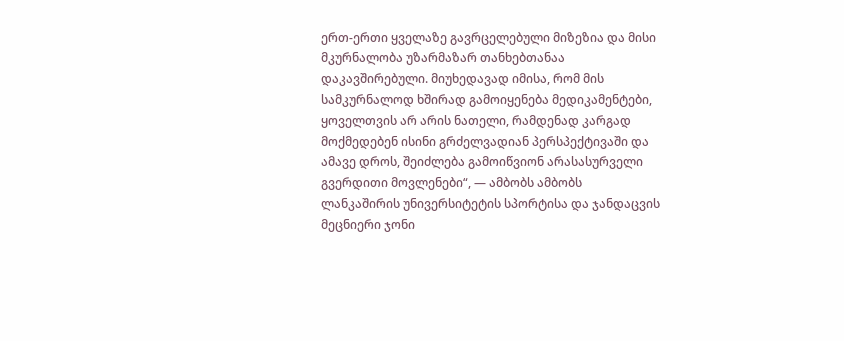ერთ-ერთი ყველაზე გავრცელებული მიზეზია და მისი მკურნალობა უზარმაზარ თანხებთანაა დაკავშირებული. მიუხედავად იმისა, რომ მის სამკურნალოდ ხშირად გამოიყენება მედიკამენტები, ყოველთვის არ არის ნათელი, რამდენად კარგად მოქმედებენ ისინი გრძელვადიან პერსპექტივაში და ამავე დროს, შეიძლება გამოიწვიონ არასასურველი გვერდითი მოვლენები“, — ამბობს ამბობს ლანკაშირის უნივერსიტეტის სპორტისა და ჯანდაცვის მეცნიერი ჯონი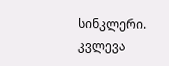სინკლერი.
კვლევა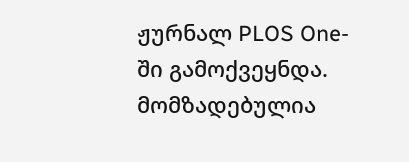ჟურნალ PLOS One-ში გამოქვეყნდა.
მომზადებულია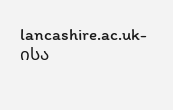lancashire.ac.uk-ისა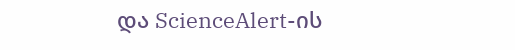და ScienceAlert-ის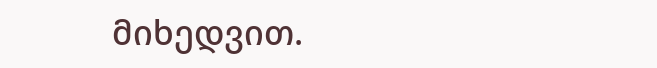მიხედვით.